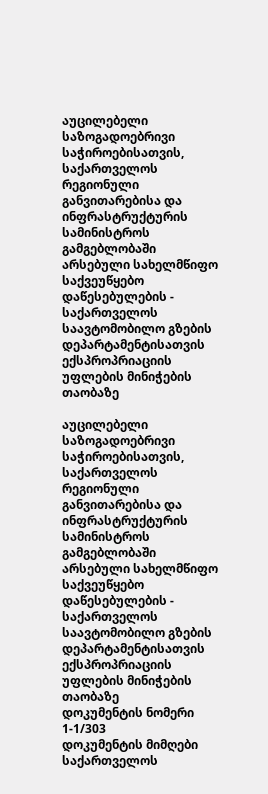აუცილებელი საზოგადოებრივი საჭიროებისათვის, საქართველოს რეგიონული განვითარებისა და ინფრასტრუქტურის სამინისტროს გამგებლობაში არსებული სახელმწიფო საქვეუწყებო დაწესებულების - საქართველოს საავტომობილო გზების დეპარტამენტისათვის ექსპროპრიაციის უფლების მინიჭების თაობაზე

აუცილებელი საზოგადოებრივი საჭიროებისათვის, საქართველოს რეგიონული განვითარებისა და ინფრასტრუქტურის სამინისტროს გამგებლობაში არსებული სახელმწიფო საქვეუწყებო დაწესებულების - საქართველოს საავტომობილო გზების დეპარტამენტისათვის ექსპროპრიაციის უფლების მინიჭების თაობაზე
დოკუმენტის ნომერი 1-1/303
დოკუმენტის მიმღები საქართველოს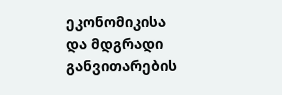ეკონომიკისა და მდგრადი განვითარების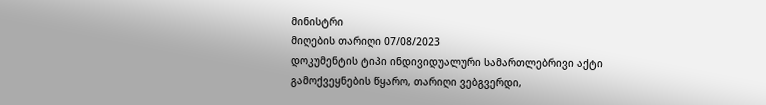მინისტრი
მიღების თარიღი 07/08/2023
დოკუმენტის ტიპი ინდივიდუალური სამართლებრივი აქტი
გამოქვეყნების წყარო, თარიღი ვებგვერდი,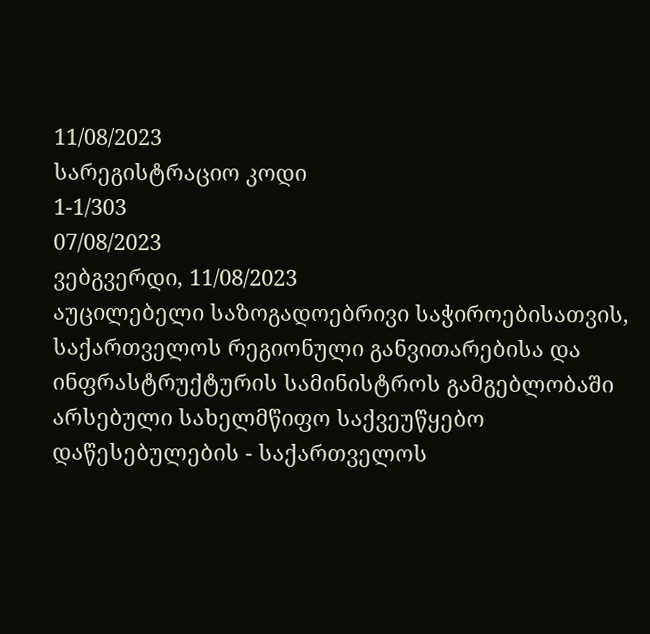11/08/2023
სარეგისტრაციო კოდი
1-1/303
07/08/2023
ვებგვერდი, 11/08/2023
აუცილებელი საზოგადოებრივი საჭიროებისათვის, საქართველოს რეგიონული განვითარებისა და ინფრასტრუქტურის სამინისტროს გამგებლობაში არსებული სახელმწიფო საქვეუწყებო დაწესებულების - საქართველოს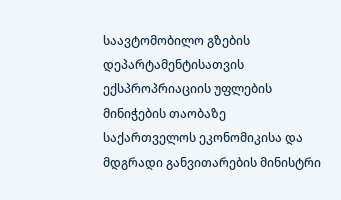საავტომობილო გზების დეპარტამენტისათვის ექსპროპრიაციის უფლების მინიჭების თაობაზე
საქართველოს ეკონომიკისა და მდგრადი განვითარების მინისტრი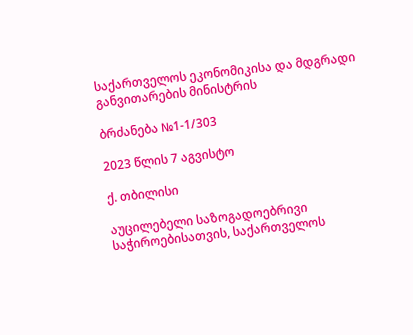საქართველოს ეკონომიკისა და მდგრადი განვითარების მინისტრის

ბრძანება №1-1/303

2023 წლის 7 აგვისტო

ქ. თბილისი

აუცილებელი საზოგადოებრივი საჭიროებისათვის, საქართველოს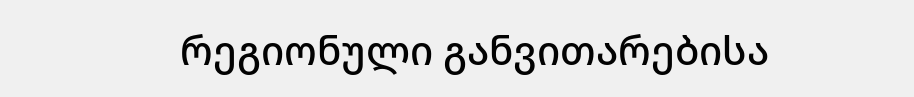რეგიონული განვითარებისა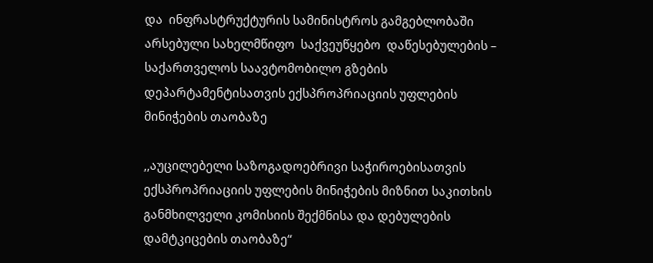და  ინფრასტრუქტურის სამინისტროს გამგებლობაში არსებული სახელმწიფო  საქვეუწყებო  დაწესებულების – საქართველოს საავტომობილო გზების დეპარტამენტისათვის ექსპროპრიაციის უფლების მინიჭების თაობაზე

,,აუცილებელი საზოგადოებრივი საჭიროებისათვის ექსპროპრიაციის უფლების მინიჭების მიზნით საკითხის განმხილველი კომისიის შექმნისა და დებულების დამტკიცების თაობაზე“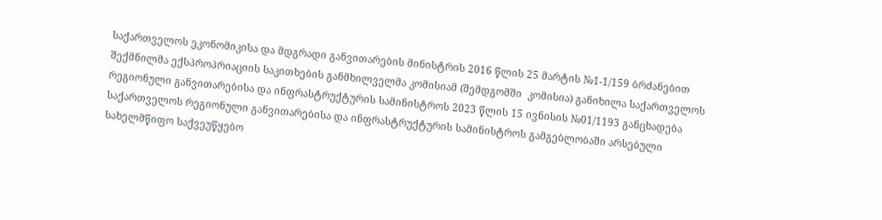საქართველოს ეკონომიკისა და მდგრადი განვითარების მინისტრის 2016 წლის 25 მარტის №1-1/159 ბრძანებით შექმნილმა ექსპროპრიაციის საკითხების განმხილველმა კომისიამ (შემდგომში  კომისია) განიხილა საქართველოს რეგიონული განვითარებისა და ინფრასტრუქტურის სამინისტროს 2023 წლის 15 ივნისის №01/1193 განცხადება  საქართველოს რეგიონული განვითარებისა და ინფრასტრუქტურის სამინისტროს გამგებლობაში არსებული სახელმწიფო საქვეუწყებო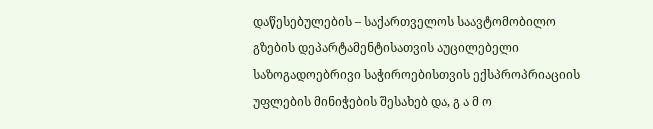დაწესებულების – საქართველოს საავტომობილო გზების დეპარტამენტისათვის აუცილებელი საზოგადოებრივი საჭიროებისთვის ექსპროპრიაციის უფლების მინიჭების შესახებ და, გ ა მ ო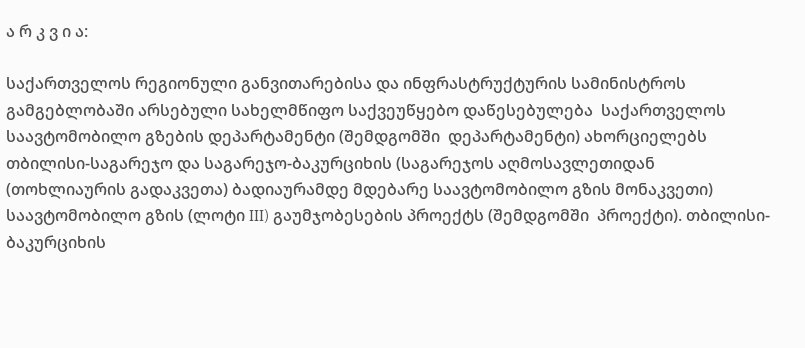ა რ კ ვ ი ა:

საქართველოს რეგიონული განვითარებისა და ინფრასტრუქტურის სამინისტროს გამგებლობაში არსებული სახელმწიფო საქვეუწყებო დაწესებულება  საქართველოს საავტომობილო გზების დეპარტამენტი (შემდგომში  დეპარტამენტი) ახორციელებს თბილისი-საგარეჯო და საგარეჯო-ბაკურციხის (საგარეჯოს აღმოსავლეთიდან (თოხლიაურის გადაკვეთა) ბადიაურამდე მდებარე საავტომობილო გზის მონაკვეთი) საავტომობილო გზის (ლოტი III) გაუმჯობესების პროექტს (შემდგომში  პროექტი). თბილისი-ბაკურციხის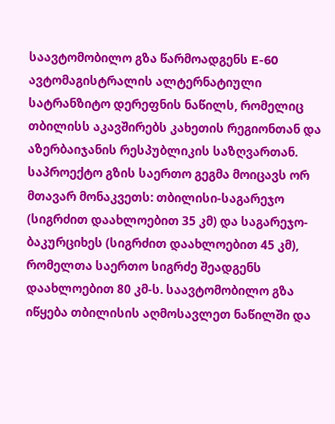საავტომობილო გზა წარმოადგენს E-60 ავტომაგისტრალის ალტერნატიული სატრანზიტო დერეფნის ნაწილს, რომელიც თბილისს აკავშირებს კახეთის რეგიონთან და აზერბაიჯანის რესპუბლიკის საზღვართან. საპროექტო გზის საერთო გეგმა მოიცავს ორ მთავარ მონაკვეთს: თბილისი-საგარეჯო (სიგრძით დაახლოებით 35 კმ) და საგარეჯო-ბაკურციხეს (სიგრძით დაახლოებით 45 კმ), რომელთა საერთო სიგრძე შეადგენს დაახლოებით 80 კმ-ს. საავტომობილო გზა იწყება თბილისის აღმოსავლეთ ნაწილში და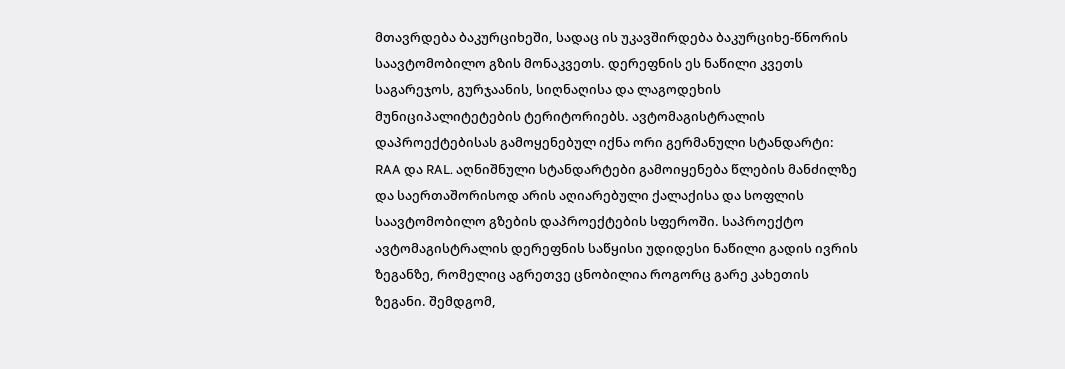მთავრდება ბაკურციხეში, სადაც ის უკავშირდება ბაკურციხე-წნორის საავტომობილო გზის მონაკვეთს. დერეფნის ეს ნაწილი კვეთს საგარეჯოს, გურჯაანის, სიღნაღისა და ლაგოდეხის მუნიციპალიტეტების ტერიტორიებს. ავტომაგისტრალის დაპროექტებისას გამოყენებულ იქნა ორი გერმანული სტანდარტი: RAA და RAL. აღნიშნული სტანდარტები გამოიყენება წლების მანძილზე და საერთაშორისოდ არის აღიარებული ქალაქისა და სოფლის საავტომობილო გზების დაპროექტების სფეროში. საპროექტო ავტომაგისტრალის დერეფნის საწყისი უდიდესი ნაწილი გადის ივრის ზეგანზე, რომელიც აგრეთვე ცნობილია როგორც გარე კახეთის ზეგანი. შემდგომ,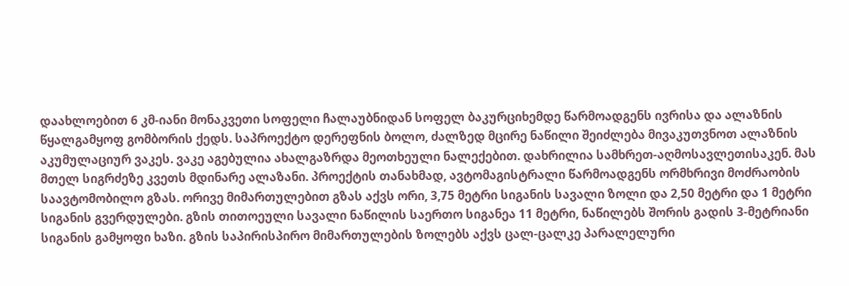დაახლოებით 6 კმ-იანი მონაკვეთი სოფელი ჩალაუბნიდან სოფელ ბაკურციხემდე წარმოადგენს ივრისა და ალაზნის წყალგამყოფ გომბორის ქედს. საპროექტო დერეფნის ბოლო, ძალზედ მცირე ნაწილი შეიძლება მივაკუთვნოთ ალაზნის აკუმულაციურ ვაკეს. ვაკე აგებულია ახალგაზრდა მეოთხეული ნალექებით. დახრილია სამხრეთ-აღმოსავლეთისაკენ. მას მთელ სიგრძეზე კვეთს მდინარე ალაზანი. პროექტის თანახმად, ავტომაგისტრალი წარმოადგენს ორმხრივი მოძრაობის საავტომობილო გზას. ორივე მიმართულებით გზას აქვს ორი, 3,75 მეტრი სიგანის სავალი ზოლი და 2,50 მეტრი და 1 მეტრი სიგანის გვერდულები. გზის თითოეული სავალი ნაწილის საერთო სიგანეა 11 მეტრი, ნაწილებს შორის გადის 3-მეტრიანი სიგანის გამყოფი ხაზი. გზის საპირისპირო მიმართულების ზოლებს აქვს ცალ-ცალკე პარალელური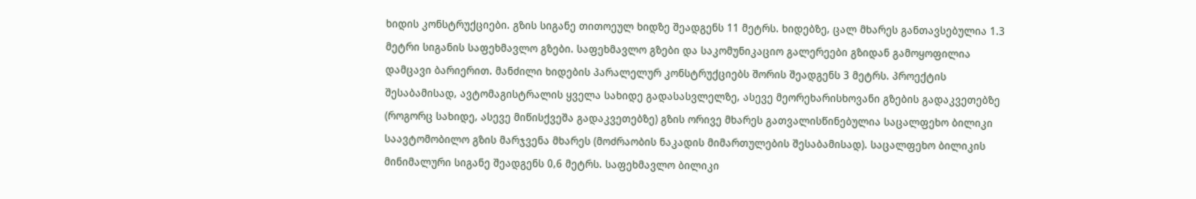ხიდის კონსტრუქციები. გზის სიგანე თითოეულ ხიდზე შეადგენს 11 მეტრს. ხიდებზე, ცალ მხარეს განთავსებულია 1.3 მეტრი სიგანის საფეხმავლო გზები. საფეხმავლო გზები და საკომუნიკაციო გალერეები გზიდან გამოყოფილია დამცავი ბარიერით. მანძილი ხიდების პარალელურ კონსტრუქციებს შორის შეადგენს 3 მეტრს. პროექტის შესაბამისად, ავტომაგისტრალის ყველა სახიდე გადასასვლელზე, ასევე მეორეხარისხოვანი გზების გადაკვეთებზე (როგორც სახიდე, ასევე მიწისქვეშა გადაკვეთებზე) გზის ორივე მხარეს გათვალისწინებულია საცალფეხო ბილიკი საავტომობილო გზის მარჯვენა მხარეს (მოძრაობის ნაკადის მიმართულების შესაბამისად). საცალფეხო ბილიკის მინიმალური სიგანე შეადგენს 0,6 მეტრს. საფეხმავლო ბილიკი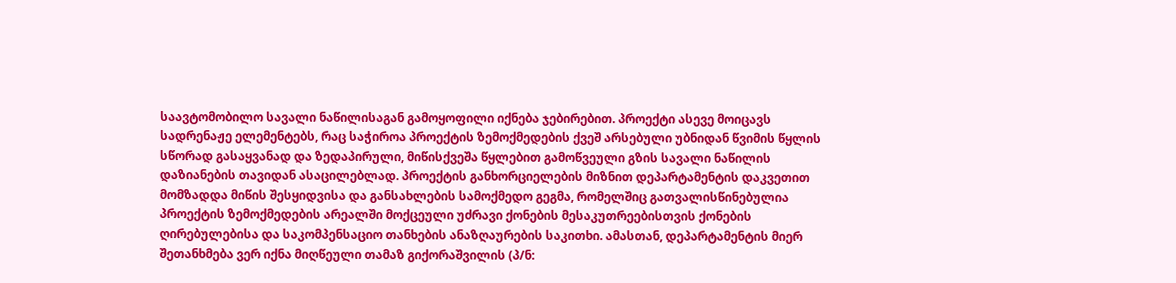საავტომობილო სავალი ნაწილისაგან გამოყოფილი იქნება ჯებირებით. პროექტი ასევე მოიცავს სადრენაჟე ელემენტებს, რაც საჭიროა პროექტის ზემოქმედების ქვეშ არსებული უბნიდან წვიმის წყლის სწორად გასაყვანად და ზედაპირული, მიწისქვეშა წყლებით გამოწვეული გზის სავალი ნაწილის დაზიანების თავიდან ასაცილებლად. პროექტის განხორციელების მიზნით დეპარტამენტის დაკვეთით მომზადდა მიწის შესყიდვისა და განსახლების სამოქმედო გეგმა, რომელშიც გათვალისწინებულია პროექტის ზემოქმედების არეალში მოქცეული უძრავი ქონების მესაკუთრეებისთვის ქონების ღირებულებისა და საკომპენსაციო თანხების ანაზღაურების საკითხი. ამასთან, დეპარტამენტის მიერ შეთანხმება ვერ იქნა მიღწეული თამაზ გიქორაშვილის (პ/ნ: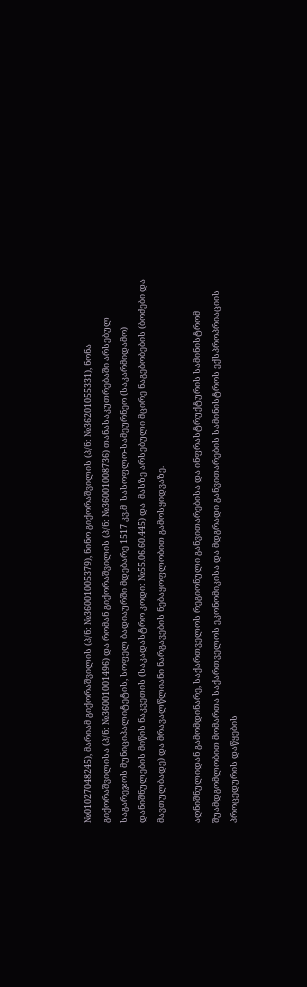№01027048245), მარიამ გიქორაშვილის (პ/ნ: №36001005379), ნინო გიქორაშვილის (პ/ნ: №36201055331), ნონა გიქორაშვილისა (პ/ნ: №36001001496) და რომან გიქორაშვილის (პ/ნ: №36001008736) თანასაკუთრებაში არსებულ საგარეჯოს მუნიციპალიტეტის, სოფელ ბადიაურში მდებარე 1517 კვ.მ  სასოფლო-სამეურნეო (საკარმიდამო) დანიშნულების მიწის ნაკვეთის (საკადასტრო კოდი: №55.06.60.445) და  მასზე არსებული მცირე ნაგებობების (ბოძები და მავთულბადე) და მრავალწლიანი ნარგავების ნებაყოფლობით გამოსყიდვაზე.

აღნიშნულიდან გამომდინარე, საქართველოს რეგიონული განვითარებისა და ინფრასტრუქტურის სამინისტრომ შუამდგომლობით მომართა საქართველოს ეკონომიკისა და მდგრადი განვითარების სამინისტროს ექსპროპრიაციის პროცედურის დაწყების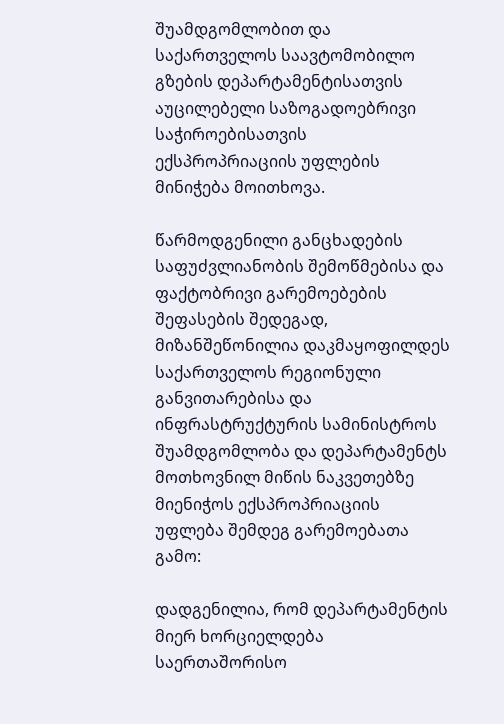შუამდგომლობით და საქართველოს საავტომობილო გზების დეპარტამენტისათვის აუცილებელი საზოგადოებრივი საჭიროებისათვის ექსპროპრიაციის უფლების მინიჭება მოითხოვა.

წარმოდგენილი განცხადების საფუძვლიანობის შემოწმებისა და ფაქტობრივი გარემოებების შეფასების შედეგად, მიზანშეწონილია დაკმაყოფილდეს საქართველოს რეგიონული განვითარებისა და ინფრასტრუქტურის სამინისტროს შუამდგომლობა და დეპარტამენტს მოთხოვნილ მიწის ნაკვეთებზე მიენიჭოს ექსპროპრიაციის უფლება შემდეგ გარემოებათა გამო:

დადგენილია, რომ დეპარტამენტის მიერ ხორციელდება საერთაშორისო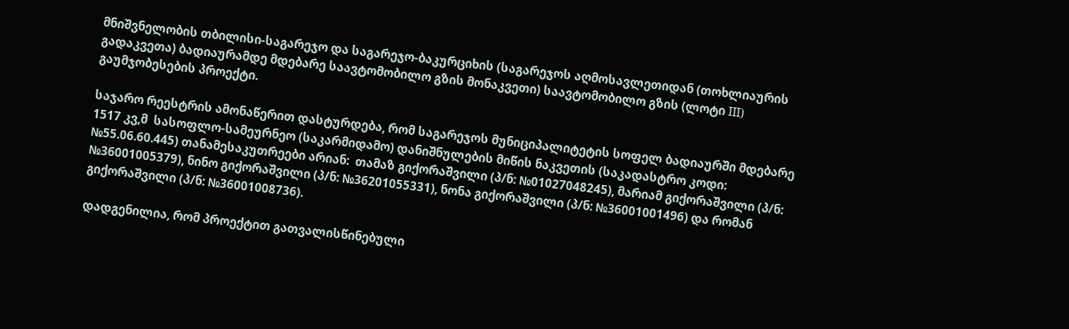მნიშვნელობის თბილისი-საგარეჯო და საგარეჯო-ბაკურციხის (საგარეჯოს აღმოსავლეთიდან (თოხლიაურის გადაკვეთა) ბადიაურამდე მდებარე საავტომობილო გზის მონაკვეთი) საავტომობილო გზის (ლოტი III) გაუმჯობესების პროექტი.

საჯარო რეესტრის ამონაწერით დასტურდება, რომ საგარეჯოს მუნიციპალიტეტის სოფელ ბადიაურში მდებარე 1517 კვ,მ  სასოფლო-სამეურნეო (საკარმიდამო) დანიშნულების მიწის ნაკვეთის (საკადასტრო კოდი: №55.06.60.445) თანამესაკუთრეები არიან:  თამაზ გიქორაშვილი (პ/ნ: №01027048245), მარიამ გიქორაშვილი (პ/ნ: №36001005379), ნინო გიქორაშვილი (პ/ნ: №36201055331), ნონა გიქორაშვილი (პ/ნ: №36001001496) და რომან გიქორაშვილი (პ/ნ: №36001008736).

დადგენილია, რომ პროექტით გათვალისწინებული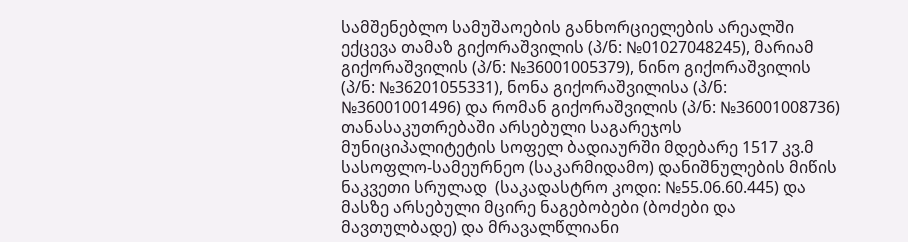სამშენებლო სამუშაოების განხორციელების არეალში ექცევა თამაზ გიქორაშვილის (პ/ნ: №01027048245), მარიამ გიქორაშვილის (პ/ნ: №36001005379), ნინო გიქორაშვილის (პ/ნ: №36201055331), ნონა გიქორაშვილისა (პ/ნ: №36001001496) და რომან გიქორაშვილის (პ/ნ: №36001008736) თანასაკუთრებაში არსებული საგარეჯოს მუნიციპალიტეტის სოფელ ბადიაურში მდებარე 1517 კვ.მ სასოფლო-სამეურნეო (საკარმიდამო) დანიშნულების მიწის ნაკვეთი სრულად  (საკადასტრო კოდი: №55.06.60.445) და მასზე არსებული მცირე ნაგებობები (ბოძები და მავთულბადე) და მრავალწლიანი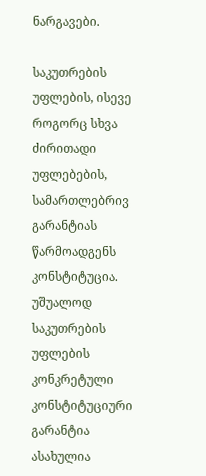ნარგავები.

საკუთრების უფლების, ისევე როგორც სხვა ძირითადი უფლებების, სამართლებრივ გარანტიას წარმოადგენს კონსტიტუცია. უშუალოდ საკუთრების უფლების კონკრეტული კონსტიტუციური გარანტია ასახულია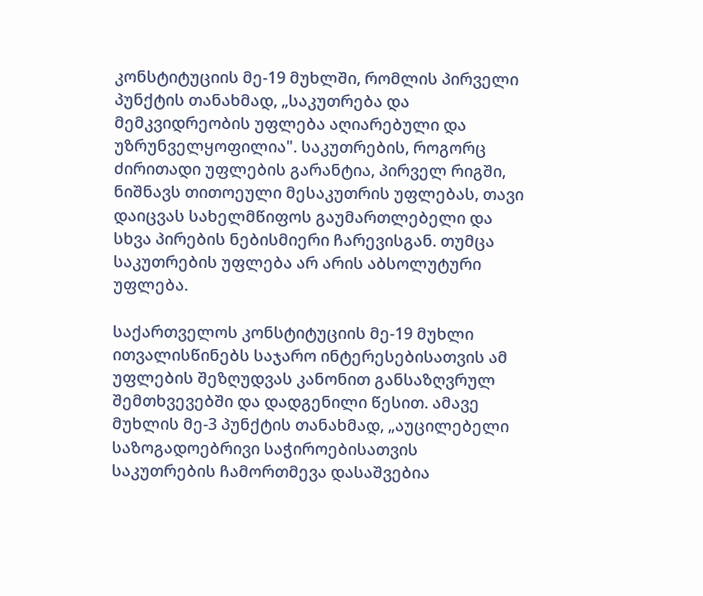კონსტიტუციის მე-19 მუხლში, რომლის პირველი პუნქტის თანახმად, „საკუთრება და მემკვიდრეობის უფლება აღიარებული და უზრუნველყოფილია". საკუთრების, როგორც ძირითადი უფლების გარანტია, პირველ რიგში, ნიშნავს თითოეული მესაკუთრის უფლებას, თავი დაიცვას სახელმწიფოს გაუმართლებელი და სხვა პირების ნებისმიერი ჩარევისგან. თუმცა საკუთრების უფლება არ არის აბსოლუტური უფლება.

საქართველოს კონსტიტუციის მე-19 მუხლი ითვალისწინებს საჯარო ინტერესებისათვის ამ უფლების შეზღუდვას კანონით განსაზღვრულ შემთხვევებში და დადგენილი წესით. ამავე მუხლის მე-3 პუნქტის თანახმად, „აუცილებელი საზოგადოებრივი საჭიროებისათვის საკუთრების ჩამორთმევა დასაშვებია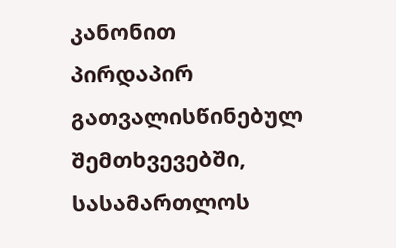კანონით პირდაპირ გათვალისწინებულ შემთხვევებში, სასამართლოს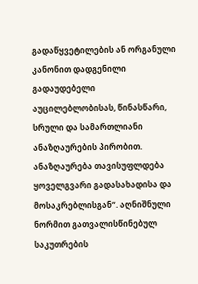გადაწყვეტილების ან ორგანული კანონით დადგენილი გადაუდებელი აუცილებლობისას, წინასწარი, სრული და სამართლიანი ანაზღაურების პირობით. ანაზღაურება თავისუფლდება ყოველგვარი გადასახადისა და მოსაკრებლისგან“. აღნიშნული ნორმით გათვალისწინებულ საკუთრების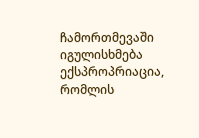ჩამორთმევაში იგულისხმება ექსპროპრიაცია, რომლის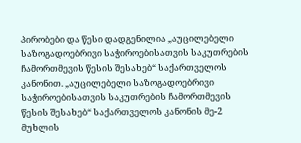პირობები და წესი დადგენილია „აუცილებელი საზოგადოებრივი საჭიროებისათვის საკუთრების ჩამორთმევის წესის შესახებ“ საქართველოს კანონით. „აუცილებელი საზოგადოებრივი საჭიროებისათვის საკუთრების ჩამორთმევის წესის შესახებ“ საქართველოს კანონის მე-2 მუხლის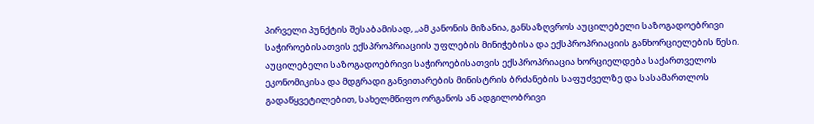პირველი პუნქტის შესაბამისად, ,,ამ კანონის მიზანია, განსაზღვროს აუცილებელი საზოგადოებრივი საჭიროებისათვის ექსპროპრიაციის უფლების მინიჭებისა და ექსპროპრიაციის განხორციელების წესი. აუცილებელი საზოგადოებრივი საჭიროებისათვის ექსპროპრიაცია ხორციელდება საქართველოს ეკონომიკისა და მდგრადი განვითარების მინისტრის ბრძანების საფუძველზე და სასამართლოს გადაწყვეტილებით, სახელმწიფო ორგანოს ან ადგილობრივი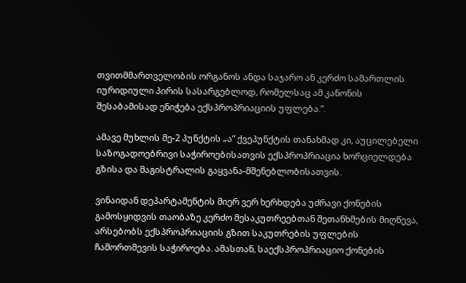თვითმმართველობის ორგანოს ანდა საჯარო ან კერძო სამართლის იურიდიული პირის სასარგებლოდ, რომელსაც ამ კანონის შესაბამისად ენიჭება ექსპროპრიაციის უფლება.“.

ამავე მუხლის მე-2 პუნქტის „ა“ ქვეპუნქტის თანახმად კი, აუცილებელი საზოგადოებრივი საჭიროებისათვის ექსპროპრიაცია ხორციელდება გზისა და მაგისტრალის გაყვანა-მშენებლობისათვის.

ვინაიდან დეპარტამენტის მიერ ვერ ხერხდება უძრავი ქონების გამოსყიდვის თაობაზე კერძო მესაკუთრეებთან შეთანხმების მიღწევა, არსებობს ექსპროპრიაციის გზით საკუთრების უფლების ჩამორთმევის საჭიროება. ამასთან, საექსპროპრიაციო ქონების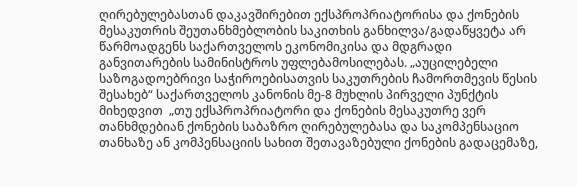ღირებულებასთან დაკავშირებით ექსპროპრიატორისა და ქონების მესაკუთრის შეუთანხმებლობის საკითხის განხილვა/გადაწყვეტა არ წარმოადგენს საქართველოს ეკონომიკისა და მდგრადი განვითარების სამინისტროს უფლებამოსილებას. „აუცილებელი საზოგადოებრივი საჭიროებისათვის საკუთრების ჩამორთმევის წესის შესახებ“ საქართველოს კანონის მე-8 მუხლის პირველი პუნქტის მიხედვით  „თუ ექსპროპრიატორი და ქონების მესაკუთრე ვერ თანხმდებიან ქონების საბაზრო ღირებულებასა და საკომპენსაციო თანხაზე ან კომპენსაციის სახით შეთავაზებული ქონების გადაცემაზე,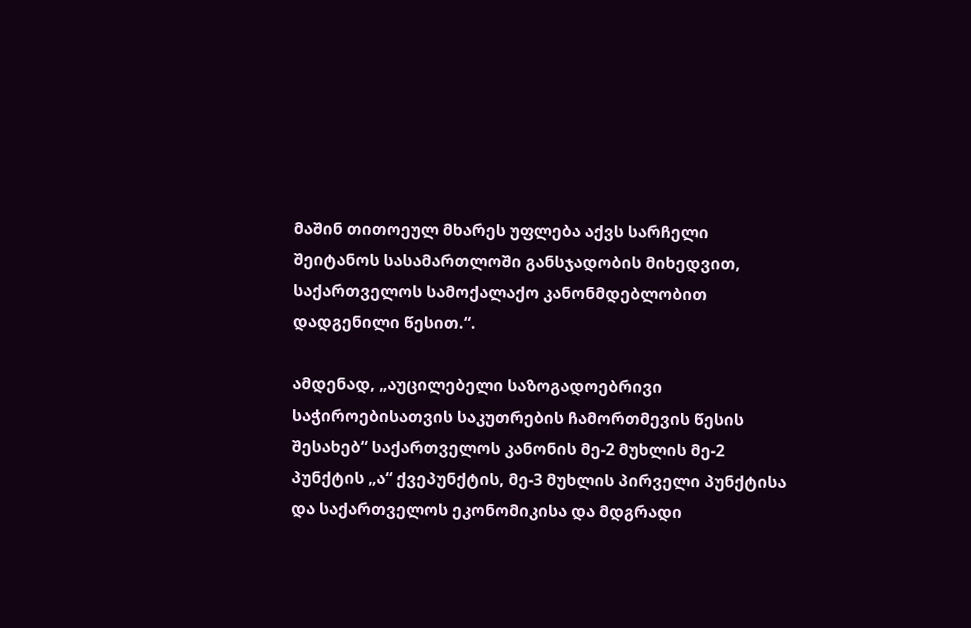მაშინ თითოეულ მხარეს უფლება აქვს სარჩელი შეიტანოს სასამართლოში განსჯადობის მიხედვით, საქართველოს სამოქალაქო კანონმდებლობით დადგენილი წესით.“.

ამდენად, „აუცილებელი საზოგადოებრივი საჭიროებისათვის საკუთრების ჩამორთმევის წესის შესახებ“ საქართველოს კანონის მე-2 მუხლის მე-2 პუნქტის „ა“ ქვეპუნქტის, მე-3 მუხლის პირველი პუნქტისა და საქართველოს ეკონომიკისა და მდგრადი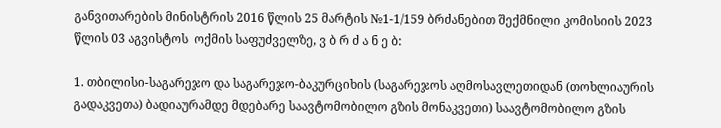განვითარების მინისტრის 2016 წლის 25 მარტის №1-1/159 ბრძანებით შექმნილი კომისიის 2023 წლის 03 აგვისტოს  ოქმის საფუძველზე, ვ ბ რ ძ ა ნ ე ბ:

1. თბილისი-საგარეჯო და საგარეჯო-ბაკურციხის (საგარეჯოს აღმოსავლეთიდან (თოხლიაურის გადაკვეთა) ბადიაურამდე მდებარე საავტომობილო გზის მონაკვეთი) საავტომობილო გზის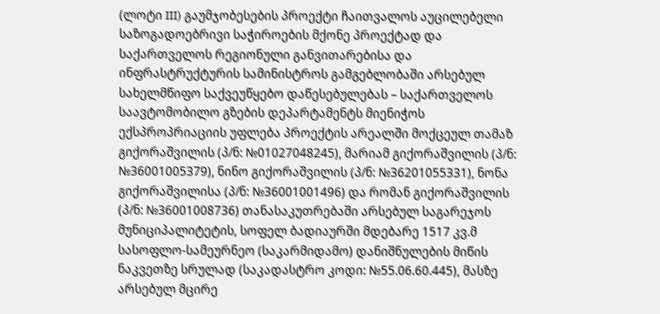(ლოტი III) გაუმჯობესების პროექტი ჩაითვალოს აუცილებელი საზოგადოებრივი საჭიროების მქონე პროექტად და საქართველოს რეგიონული განვითარებისა და ინფრასტრუქტურის სამინისტროს გამგებლობაში არსებულ  სახელმწიფო საქვეუწყებო დაწესებულებას – საქართველოს საავტომობილო გზების დეპარტამენტს მიენიჭოს ექსპროპრიაციის უფლება პროექტის არეალში მოქცეულ თამაზ გიქორაშვილის (პ/ნ: №01027048245), მარიამ გიქორაშვილის (პ/ნ: №36001005379), ნინო გიქორაშვილის (პ/ნ: №36201055331), ნონა გიქორაშვილისა (პ/ნ: №36001001496) და რომან გიქორაშვილის (პ/ნ: №36001008736) თანასაკუთრებაში არსებულ საგარეჯოს მუნიციპალიტეტის, სოფელ ბადიაურში მდებარე 1517 კვ.მ სასოფლო-სამეურნეო (საკარმიდამო) დანიშნულების მიწის ნაკვეთზე სრულად (საკადასტრო კოდი: №55.06.60.445), მასზე არსებულ მცირე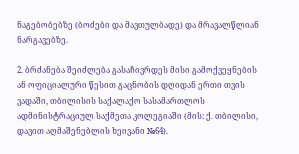ნაგებობებზე (ბოძები და მავთულბადე) და მრავალწლიან ნარგავებზე.

2. ბრძანება შეიძლება გასაჩივრდეს მისი გამოქვეყნების ან ოფიციალური წესით გაცნობის დღიდან ერთი თვის ვადაში, თბილისის საქალაქო სასამართლოს ადმინისტრაციულ საქმეთა კოლეგიაში (მის: ქ. თბილისი, დავით აღმაშენებლის ხეივანი №64).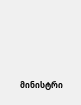მინისტრი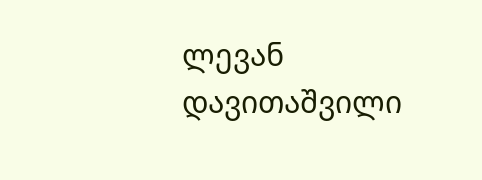ლევან დავითაშვილი